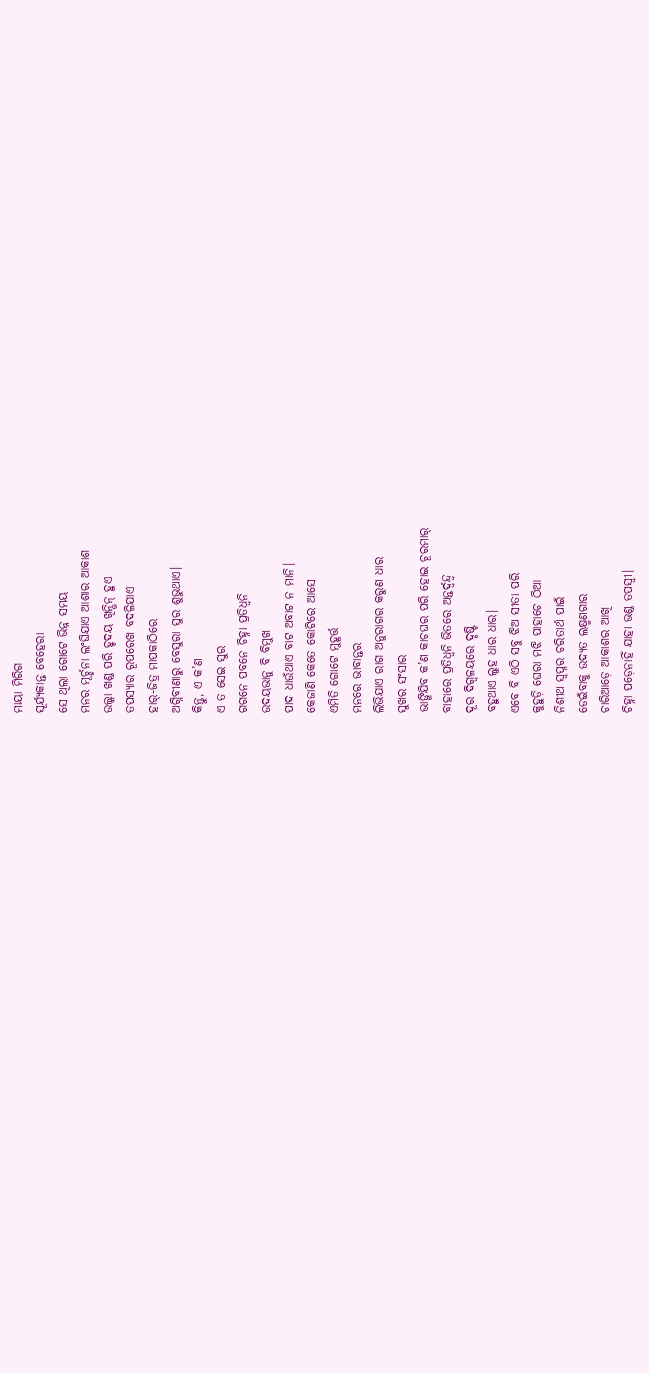ମାୟା ମିରିଗ
ସୂର୍ଯ୍ୟକାନ୍ତ ବେହେରା
ସେ ଥିଲା ଗୋଟେ ଭିନ୍ନ ସମୟ
ମନର ମୂର୍ଚ୍ଛନା ଲଂଘିଯାଏ ଆଶାର ଆକାଶ
ଉଲ୍କା ଖଣ୍ଡ ପରି ହୃଦୟ ଖିନ୍ଭିନ୍ ହୁଏ
ତପସ୍ୟାର ରୂପରେଖ ବଦଳିଯାଏ
ହାର୍-ଜିତ୍ର ମାପକାଠିରେ
ଅଗ୍ନିବୀଣାରୁ ବେସୁରା ସୁର ଶୁଭୁଥାଏ।
କିନ୍ତୁ, ଏ କ’ଣ
ଏ ତ ସେଇ ସୁର
ଗଗନେ ପବନେ ଚିହ୍ନା ପ୍ରତିଧ୍ବନି
ଉଦୟଭାନୁ ବି ବିମୁଖ
ପାଦ ଧାଉଁଥାଏ ବାଟ ଅବାଟ ନ ମାନି।
କେଜାଣି କେତେ କୋଟିରେ ଆସେ
ଏମିତି ଗୋଟେ ମୁହୂର୍ତ୍ତ
ମନରେ ଭାବାନ୍ତର
ଲିଭିଯାଏ ରାଗ ଅନୁରାଗର କରୁଣ ଧାର
ସୁଖର ସଂସାର
ଭାଙ୍ଗିଯିବ କ’ଣ କାଚଘର ପରି ହୋଇ ଚୂରମାର୍
ବାହାରେ ପ୍ରତିଧ୍ବନି ଭିତରେ ଅନ୍ତର୍ଦ୍ବନ୍ଦ୍ବ
ଦୂର ଦିଗ୍ବଳୟରେ ଦୃଷ୍ଟି
ବହୁଥାଏ ଲୁହ ଧାର ଧାର।
ଏବେ ବି ଏଠି ସବୁ ଝିଅ ସୀତା ପରି
କୁହୁଡ଼ି ଘେରା ମଝି ପାହାଚେ ଠିଆ
ନିଶୀଥ ସ୍ବପ୍ନର ଚରିତାର୍ଥ ପାଇଁ
ଡେଇଁବାକୁ ଉଦ୍ୟତ ଲକ୍ଷ୍ମଣଗାର
ଚାରିଆଡ଼େ ଆକାଶର ଆଖି
ଚିହ୍ନା ପଡ଼େନାହିଁ ଯାହା ଭଣ୍ଡ ତପସ୍ବୀ।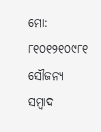ମୋ: ୮୧୦୧୨୧୦୯୮୧
ସୌଜନ୍ୟ ସମ୍ବାଦ